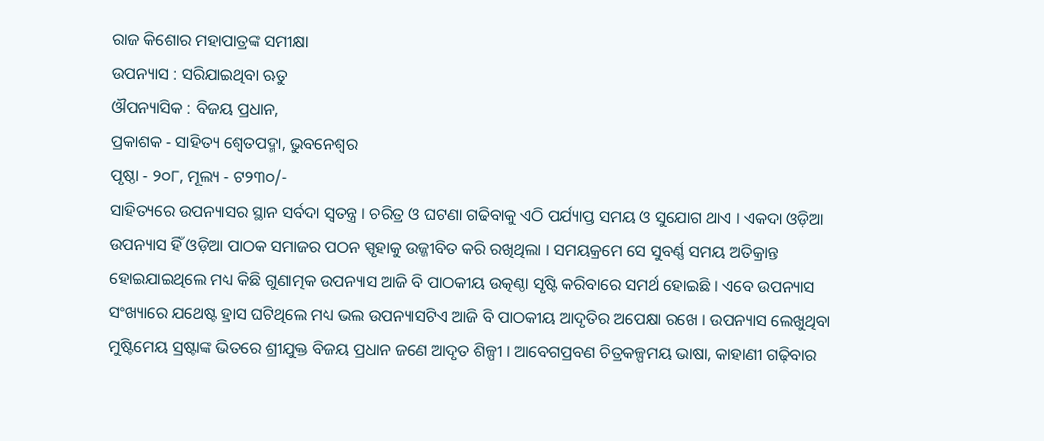ରାଜ କିଶୋର ମହାପାତ୍ରଙ୍କ ସମୀକ୍ଷା
ଉପନ୍ୟାସ : ସରିଯାଇଥିବା ଋତୁ
ଔପନ୍ୟାସିକ : ବିଜୟ ପ୍ରଧାନ,
ପ୍ରକାଶକ ‐ ସାହିତ୍ୟ ଶ୍ବେତପଦ୍ମା, ଭୁବନେଶ୍ବର
ପୃଷ୍ଠା ‐ ୨୦୮, ମୂଲ୍ୟ ‐ ଟ୨୩୦/-
ସାହିତ୍ୟରେ ଉପନ୍ୟାସର ସ୍ଥାନ ସର୍ବଦା ସ୍ବତନ୍ତ୍ର । ଚରିତ୍ର ଓ ଘଟଣା ଗଢିବାକୁ ଏଠି ପର୍ଯ୍ୟାପ୍ତ ସମୟ ଓ ସୁଯୋଗ ଥାଏ । ଏକଦା ଓଡ଼ିଆ ଉପନ୍ୟାସ ହିଁ ଓଡ଼ିଆ ପାଠକ ସମାଜର ପଠନ ସ୍ପୃହାକୁ ଉଜ୍ଜୀବିତ କରି ରଖିଥିଲା । ସମୟକ୍ରମେ ସେ ସୁବର୍ଣ୍ଣ ସମୟ ଅତିକ୍ରାନ୍ତ ହୋଇଯାଇଥିଲେ ମଧ୍ୟ କିଛି ଗୁଣାତ୍ମକ ଉପନ୍ୟାସ ଆଜି ବି ପାଠକୀୟ ଉତ୍କଣ୍ଠା ସୃଷ୍ଟି କରିବାରେ ସମର୍ଥ ହୋଇଛି । ଏବେ ଉପନ୍ୟାସ ସଂଖ୍ୟାରେ ଯଥେଷ୍ଟ ହ୍ରାସ ଘଟିଥିଲେ ମଧ୍ୟ ଭଲ ଉପନ୍ୟାସଟିଏ ଆଜି ବି ପାଠକୀୟ ଆଦୃତିର ଅପେକ୍ଷା ରଖେ । ଉପନ୍ୟାସ ଲେଖୁଥିବା ମୁଷ୍ଟିମେୟ ସ୍ରଷ୍ଟାଙ୍କ ଭିତରେ ଶ୍ରୀଯୁକ୍ତ ବିଜୟ ପ୍ରଧାନ ଜଣେ ଆଦୃତ ଶିଳ୍ପୀ । ଆବେଗପ୍ରବଣ ଚିତ୍ରକଳ୍ପମୟ ଭାଷା, କାହାଣୀ ଗଢ଼ିବାର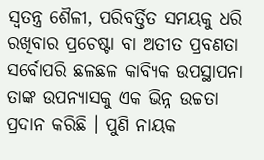ସ୍ବତନ୍ତ୍ର ଶୈଳୀ, ପରିବର୍ତ୍ତିତ ସମୟକୁ ଧରି ରଖିବାର ପ୍ରଚେଷ୍ଟା ବା ଅତୀତ ପ୍ରବଣତା ସର୍ବୋପରି ଛଳଛଳ କାବ୍ୟିକ ଉପସ୍ଥାପନା ତାଙ୍କ ଉପନ୍ୟାସକୁ ଏକ ଭିନ୍ନ ଉଚ୍ଚତା ପ୍ରଦାନ କରିଛି । ପୁଣି ନାୟକ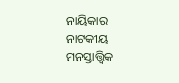ନାୟିକାର ନାଟକୀୟ ମନସ୍ତାତ୍ତ୍ବିକ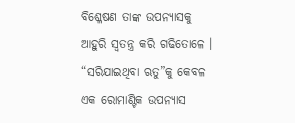ବିଶ୍ଳେଷଣ ତାଙ୍କ ଉପନ୍ୟାସକୁ ଆହୁରି ସ୍ବତନ୍ତ୍ର କରି ଗଢିତୋଳେ । “ସରିଯାଇଥିବା ଋତୁ”କୁ କେବଳ ଏକ ରୋମାଣ୍ଟିକ ଉପନ୍ୟାସ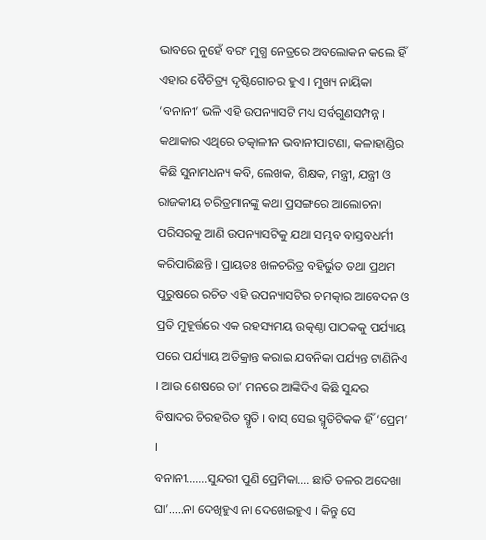ଭାବରେ ନୁହେଁ ବରଂ ମୁଗ୍ଧ ନେତ୍ରରେ ଅବଲୋକନ କଲେ ହିଁ ଏହାର ବୈଚିତ୍ର୍ୟ ଦୃଷ୍ଟିଗୋଚର ହୁଏ । ମୁଖ୍ୟ ନାୟିକା ‘ବନାନୀ’ ଭଳି ଏହି ଉପନ୍ୟାସଟି ମଧ୍ୟ ସର୍ବଗୁଣସମ୍ପନ୍ନ । କଥାକାର ଏଥିରେ ତତ୍କାଳୀନ ଭବାନୀପାଟଣା, କଳାହାଣ୍ଡିର କିଛି ସୁନାମଧନ୍ୟ କବି, ଲେଖକ, ଶିକ୍ଷକ, ମନ୍ତ୍ରୀ, ଯନ୍ତ୍ରୀ ଓ ରାଜକୀୟ ଚରିତ୍ରମାନଙ୍କୁ କଥା ପ୍ରସଙ୍ଗରେ ଆଲୋଚନା ପରିସରକୁ ଆଣି ଉପନ୍ୟାସଟିକୁ ଯଥା ସମ୍ଭବ ବାସ୍ତବଧର୍ମୀ କରିପାରିଛନ୍ତି । ପ୍ରାୟତଃ ଖଳଚରିତ୍ର ବହିର୍ଭୁତ ତଥା ପ୍ରଥମ ପୁରୁଷରେ ରଚିତ ଏହି ଉପନ୍ୟାସଟିର ଚମତ୍କାର ଆବେଦନ ଓ ପ୍ରତି ମୁହୂର୍ତ୍ତରେ ଏକ ରହସ୍ୟମୟ ଉତ୍କଣ୍ଠା ପାଠକକୁ ପର୍ଯ୍ୟାୟ ପରେ ପର୍ଯ୍ୟାୟ ଅତିକ୍ରାନ୍ତ କରାଇ ଯବନିକା ପର୍ଯ୍ୟନ୍ତ ଟାଣିନିଏ । ଆଉ ଶେଷରେ ତା’ ମନରେ ଆଙ୍କିଦିଏ କିଛି ସୁନ୍ଦର ବିଷାଦର ଚିରହରିତ ସ୍ମୃତି । ବାସ୍ ସେଇ ସ୍ମୃତିଟିକକ ହିଁ ‘ପ୍ରେମ’ ।
ବନାନୀ…….ସୁନ୍ଦରୀ ପୁଣି ପ୍ରେମିକା…. ଛାତି ତଳର ଅଦେଖା ଘା’…..ନା ଦେଖିହୁଏ ନା ଦେଖେଇହୁଏ । କିନ୍ତୁ ସେ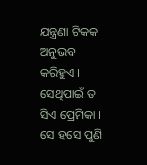ଯନ୍ତ୍ରଣା ଟିକକ ଅନୁଭବ କରିହୁଏ । ସେଥିପାଇଁ ତ ସିଏ ପ୍ରେମିକା । ସେ ହସେ ପୁଣି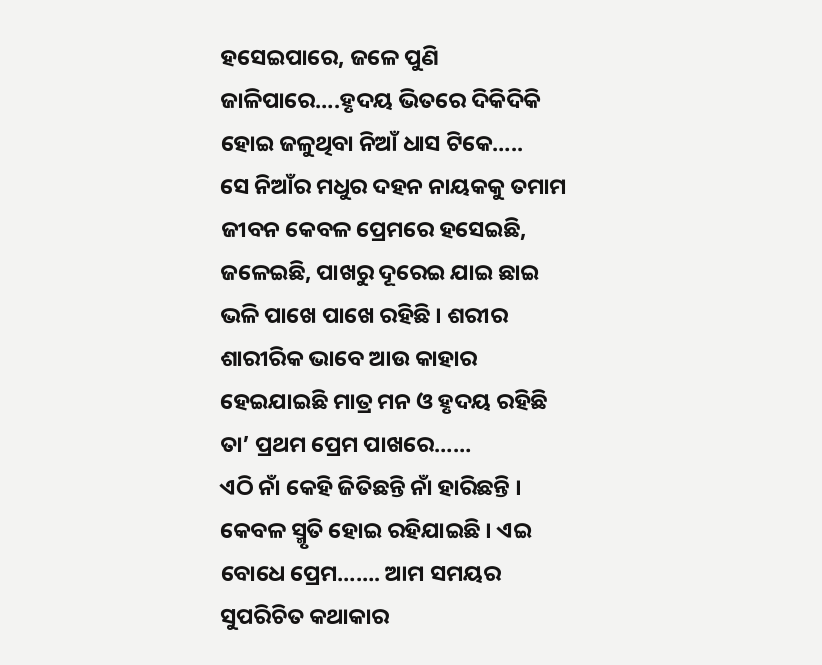ହସେଇପାରେ, ଜଳେ ପୁଣି ଜାଳିପାରେ….ହୃଦୟ ଭିତରେ ଦିକିଦିକି ହୋଇ ଜଳୁଥିବା ନିଆଁ ଧାସ ଟିକେ…..
ସେ ନିଆଁର ମଧୁର ଦହନ ନାୟକକୁ ତମାମ ଜୀବନ କେବଳ ପ୍ରେମରେ ହସେଇଛି, ଜଳେଇଛି, ପାଖରୁ ଦୂରେଇ ଯାଇ ଛାଇ ଭଳି ପାଖେ ପାଖେ ରହିଛି । ଶରୀର ଶାରୀରିକ ଭାବେ ଆଉ କାହାର ହେଇଯାଇଛି ମାତ୍ର ମନ ଓ ହୃଦୟ ରହିଛି ତା’ ପ୍ରଥମ ପ୍ରେମ ପାଖରେ……
ଏଠି ନାଁ କେହି ଜିତିଛନ୍ତି ନାଁ ହାରିଛନ୍ତି । କେବଳ ସ୍ମୃତି ହୋଇ ରହିଯାଇଛି । ଏଇ ବୋଧେ ପ୍ରେମ……. ଆମ ସମୟର ସୁପରିଚିତ କଥାକାର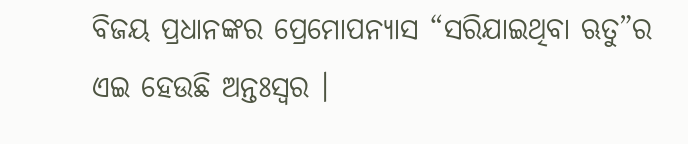ବିଜୟ ପ୍ରଧାନଙ୍କର ପ୍ରେମୋପନ୍ୟାସ “ସରିଯାଇଥିବା ଋତୁ”ର ଏଇ ହେଉଛି ଅନ୍ତଃସ୍ବର ।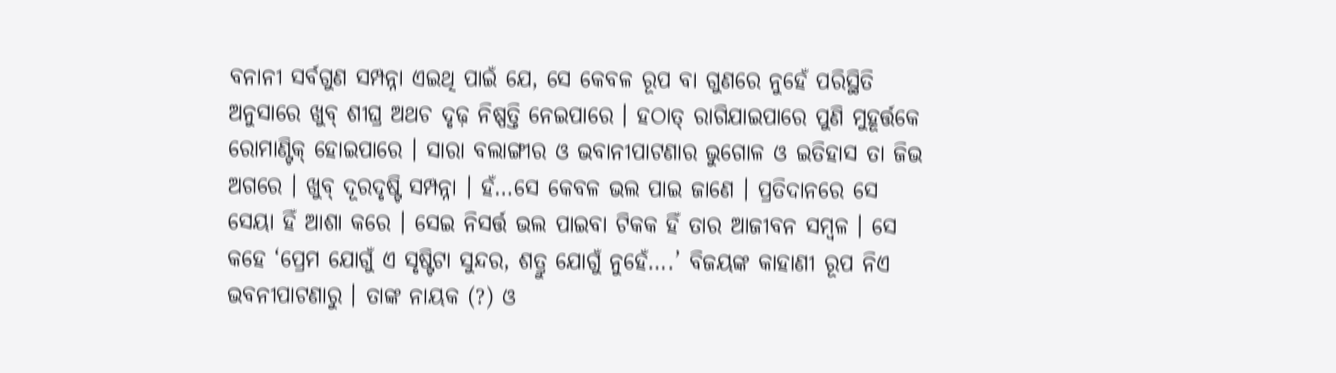ବନାନୀ ସର୍ବଗୁଣ ସମ୍ପନ୍ନା ଏଇଥି ପାଇଁ ଯେ, ସେ କେବଳ ରୂପ ବା ଗୁଣରେ ନୁହେଁ ପରିସ୍ଥିତି ଅନୁସାରେ ଖୁବ୍ ଶୀଘ୍ର ଅଥଚ ଦୃଢ଼ ନିଷ୍ପତ୍ତି ନେଇପାରେ । ହଠାତ୍ ରାଗିଯାଇପାରେ ପୁଣି ମୁହୂର୍ତ୍ତକେ ରୋମାଣ୍ଟିକ୍ ହୋଇପାରେ । ସାରା ବଲାଙ୍ଗୀର ଓ ଭବାନୀପାଟଣାର ଭୁଗୋଳ ଓ ଇତିହାସ ତା ଜିଭ ଅଗରେ । ଖୁବ୍ ଦୂରଦୃଷ୍ଟି ସମ୍ପନ୍ନା । ହଁ…ସେ କେବଳ ଭଲ ପାଇ ଜାଣେ । ପ୍ରତିଦାନରେ ସେ ସେୟା ହିଁ ଆଶା କରେ । ସେଇ ନିସର୍ତ୍ତ ଭଲ ପାଇବା ଟିକକ ହିଁ ତାର ଆଜୀବନ ସମ୍ବଳ । ସେ କହେ ‘ପ୍ରେମ ଯୋଗୁଁ ଏ ସୃଷ୍ଟିଟା ସୁନ୍ଦର, ଶତ୍ରୁ ଯୋଗୁଁ ନୁହେଁ….’ ବିଜୟଙ୍କ କାହାଣୀ ରୂପ ନିଏ ଭବନୀପାଟଣାରୁ । ତାଙ୍କ ନାୟକ (?) ଓ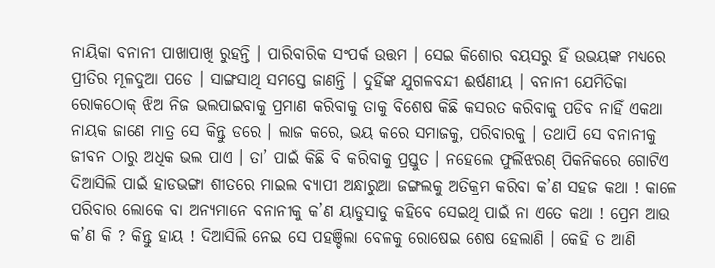ନାୟିକା ବନାନୀ ପାଖାପାଖି ରୁହନ୍ତି । ପାରିବାରିକ ସଂପର୍କ ଉତ୍ତମ । ସେଇ କିଶୋର ବୟସରୁ ହିଁ ଉଭୟଙ୍କ ମଧ୍ୟରେ ପ୍ରୀତିର ମୂଳଦୁଆ ପଡେ । ସାଙ୍ଗସାଥି ସମସ୍ତେ ଜାଣନ୍ତି । ଦୁହିଁଙ୍କ ଯୁଗଳବନ୍ଦୀ ଈର୍ଷଣୀୟ । ବନାନୀ ଯେମିତିକା ରୋକଠୋକ୍ ଝିଅ ନିଜ ଭଲପାଇବାକୁ ପ୍ରମାଣ କରିବାକୁ ତାକୁ ବିଶେଷ କିଛି କସରତ କରିବାକୁ ପଡିବ ନାହିଁ ଏକଥା ନାୟକ ଜାଣେ ମାତ୍ର ସେ କିନ୍ତୁ ଡରେ । ଲାଜ କରେ, ଭୟ କରେ ସମାଜକୁ, ପରିବାରକୁ । ତଥାପି ସେ ବନାନୀକୁ ଜୀବନ ଠାରୁ ଅଧିକ ଭଲ ପାଏ । ତା’ ପାଇଁ କିଛି ବି କରିବାକୁ ପ୍ରସ୍ତୁତ । ନହେଲେ ଫୁର୍ଲିଝରଣ୍ ପିକନିକରେ ଗୋଟିଏ ଦିଆସିଲି ପାଇଁ ହାଡଭଙ୍ଗା ଶୀତରେ ମାଇଲ ବ୍ୟାପୀ ଅନ୍ଧାରୁଆ ଜଙ୍ଗଲକୁ ଅତିକ୍ରମ କରିବା କ’ଣ ସହଜ କଥା ! କାଳେ ପରିବାର ଲୋକେ ବା ଅନ୍ୟମାନେ ବନାନୀକୁ କ’ଣ ୟାଡୁସାଡୁ କହିବେ ସେଇଥି ପାଇଁ ନା ଏତେ କଥା ! ପ୍ରେମ ଆଉ କ’ଣ କି ? କିନ୍ତୁ ହାୟ ! ଦିଆସିଲି ନେଇ ସେ ପହଞ୍ଚିଲା ବେଳକୁ ରୋଷେଇ ଶେଷ ହେଲାଣି । କେହି ତ ଆଣି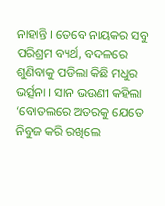ନାହାନ୍ତି । ତେବେ ନାୟକର ସବୁ ପରିଶ୍ରମ ବ୍ୟର୍ଥ, ବଦଳରେ ଶୁଣିବାକୁ ପଡିଲା କିଛି ମଧୁର ଭର୍ତ୍ସନା । ସାନ ଭଉଣୀ କହିଲା ‘ବୋତଲରେ ଅତରକୁ ଯେତେ ନିବୁଜ କରି ରଖିଲେ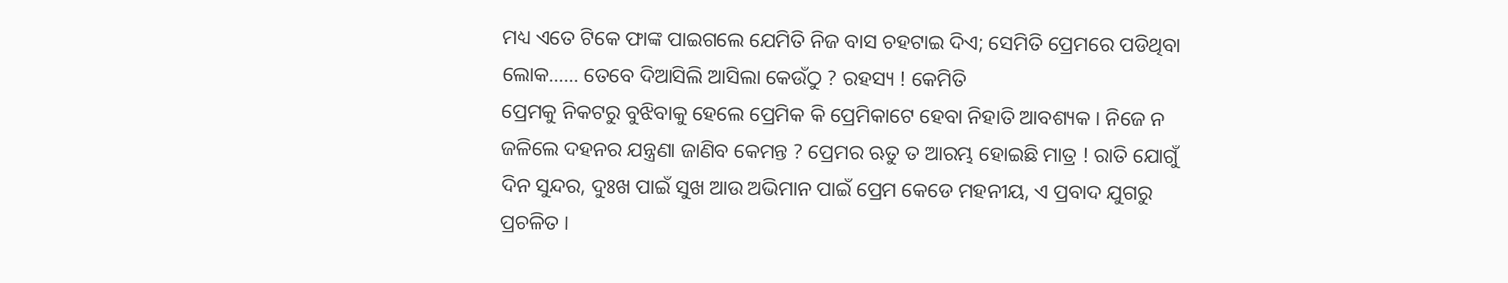ମଧ୍ୟ ଏତେ ଟିକେ ଫାଙ୍କ ପାଇଗଲେ ଯେମିତି ନିଜ ବାସ ଚହଟାଇ ଦିଏ; ସେମିତି ପ୍ରେମରେ ପଡିଥିବା ଲୋକ…… ତେବେ ଦିଆସିଲି ଆସିଲା କେଉଁଠୁ ? ରହସ୍ୟ ! କେମିତି
ପ୍ରେମକୁ ନିକଟରୁ ବୁଝିବାକୁ ହେଲେ ପ୍ରେମିକ କି ପ୍ରେମିକାଟେ ହେବା ନିହାତି ଆବଶ୍ୟକ । ନିଜେ ନ ଜଳିଲେ ଦହନର ଯନ୍ତ୍ରଣା ଜାଣିବ କେମନ୍ତ ? ପ୍ରେମର ଋତୁ ତ ଆରମ୍ଭ ହୋଇଛି ମାତ୍ର ! ରାତି ଯୋଗୁଁ ଦିନ ସୁନ୍ଦର, ଦୁଃଖ ପାଇଁ ସୁଖ ଆଉ ଅଭିମାନ ପାଇଁ ପ୍ରେମ କେଡେ ମହନୀୟ, ଏ ପ୍ରବାଦ ଯୁଗରୁ ପ୍ରଚଳିତ ।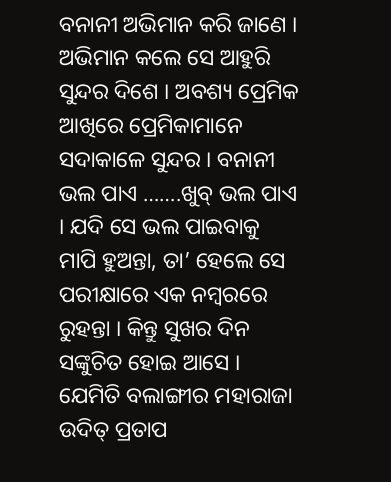ବନାନୀ ଅଭିମାନ କରି ଜାଣେ । ଅଭିମାନ କଲେ ସେ ଆହୁରି ସୁନ୍ଦର ଦିଶେ । ଅବଶ୍ୟ ପ୍ରେମିକ ଆଖିରେ ପ୍ରେମିକାମାନେ ସଦାକାଳେ ସୁନ୍ଦର । ବନାନୀ ଭଲ ପାଏ …….ଖୁବ୍ ଭଲ ପାଏ । ଯଦି ସେ ଭଲ ପାଇବାକୁ ମାପି ହୁଅନ୍ତା, ତା’ ହେଲେ ସେ ପରୀକ୍ଷାରେ ଏକ ନମ୍ବରରେ ରୁହନ୍ତା । କିନ୍ତୁ ସୁଖର ଦିନ ସଙ୍କୁଚିତ ହୋଇ ଆସେ । ଯେମିତି ବଲାଙ୍ଗୀର ମହାରାଜା ଉଦିତ୍ ପ୍ରତାପ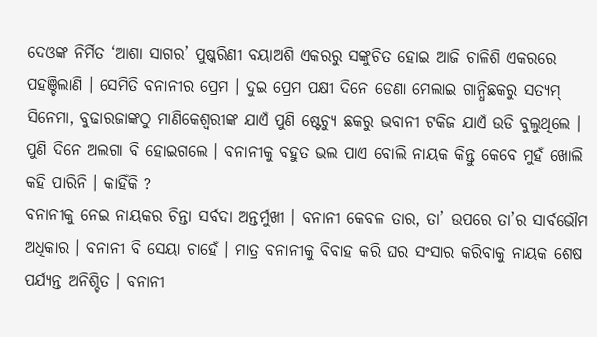ଦେଓଙ୍କ ନିର୍ମିତ ‘ଆଶା ସାଗର’ ପୁଷ୍କରିଣୀ ବୟାଅଶି ଏକରରୁ ସଙ୍କୁଚିତ ହୋଇ ଆଜି ଚାଳିଶି ଏକରରେ ପହଞ୍ଚିଲାଣି । ସେମିତି ବନାନୀର ପ୍ରେମ । ଦୁଇ ପ୍ରେମ ପକ୍ଷୀ ଦିନେ ଡେଣା ମେଲାଇ ଗାନ୍ଧିଛକରୁ ସତ୍ୟମ୍ ସିନେମା, ବୁଢାରଜାଙ୍କଠୁ ମାଣିକେଶ୍ବରୀଙ୍କ ଯାଏଁ ପୁଣି ଷ୍ଟେଚ୍ୟୁ ଛକରୁ ଭବାନୀ ଟକିଜ ଯାଏଁ ଉଡି ବୁଲୁଥିଲେ । ପୁଣି ଦିନେ ଅଲଗା ବି ହୋଇଗଲେ । ବନାନୀକୁ ବହୁତ ଭଲ ପାଏ ବୋଲି ନାୟକ କିନ୍ତୁ କେବେ ମୁହଁ ଖୋଲି କହି ପାରିନି । କାହିଁକି ?
ବନାନୀକୁ ନେଇ ନାୟକର ଚିନ୍ତା ସର୍ବଦା ଅନ୍ତର୍ମୁଖୀ । ବନାନୀ କେବଳ ତାର, ତା’ ଉପରେ ତା’ର ସାର୍ବଭୌମ ଅଧିକାର । ବନାନୀ ବି ସେୟା ଚାହେଁ । ମାତ୍ର ବନାନୀକୁ ବିବାହ କରି ଘର ସଂସାର କରିବାକୁ ନାୟକ ଶେଷ ପର୍ଯ୍ୟନ୍ତ ଅନିଶ୍ଚିତ । ବନାନୀ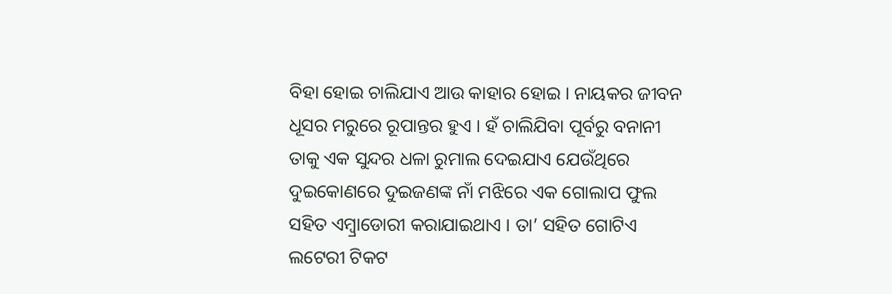ବିହା ହୋଇ ଚାଲିଯାଏ ଆଉ କାହାର ହୋଇ । ନାୟକର ଜୀବନ ଧୂସର ମରୁରେ ରୂପାନ୍ତର ହୁଏ । ହଁ ଚାଲିଯିବା ପୂର୍ବରୁ ବନାନୀ ତାକୁ ଏକ ସୁନ୍ଦର ଧଳା ରୁମାଲ ଦେଇଯାଏ ଯେଉଁଥିରେ ଦୁଇକୋଣରେ ଦୁଇଜଣଙ୍କ ନାଁ ମଝିରେ ଏକ ଗୋଲାପ ଫୁଲ ସହିତ ଏମ୍ବ୍ରାଡୋରୀ କରାଯାଇଥାଏ । ତା’ ସହିତ ଗୋଟିଏ ଲଟେରୀ ଟିକଟ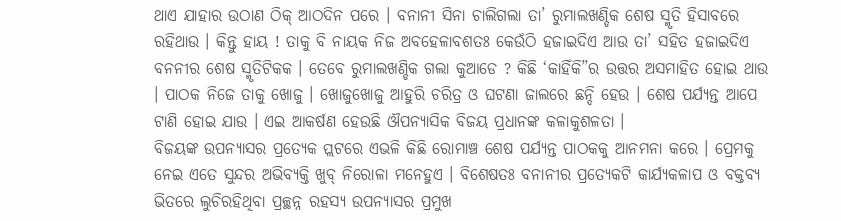ଥାଏ ଯାହାର ଉଠାଣ ଠିକ୍ ଆଠଦିନ ପରେ । ବନାନୀ ସିନା ଚାଲିଗଲା ତା’ ରୁମାଲଖଣ୍ଡିକ ଶେଷ ସ୍ମୃତି ହିସାବରେ ରହିଥାଉ । କିନ୍ତୁ ହାୟ ! ତାକୁ ବି ନାୟକ ନିଜ ଅବହେଳାବଶତଃ କେଉଁଠି ହଜାଇଦିଏ ଆଉ ତା’ ସହିତ ହଜାଇଦିଏ ବନନୀର ଶେଷ ସ୍ମୃତିଟିକକ । ତେବେ ରୁମାଲଖଣ୍ଡିକ ଗଲା କୁଆଡେ ? କିଛି ‘କାହିଁକି”ର ଉତ୍ତର ଅସମାହିତ ହୋଇ ଥାଉ । ପାଠକ ନିଜେ ତାକୁ ଖୋଜୁ । ଖୋଜୁଖୋଜୁ ଆହୁରି ଚରିତ୍ର ଓ ଘଟଣା ଜାଲରେ ଛନ୍ଦି ହେଉ । ଶେଷ ପର୍ଯ୍ୟନ୍ତ ଆପେ ଟାଣି ହୋଇ ଯାଉ । ଏଇ ଆକର୍ଷଣ ହେଉଛି ଔପନ୍ୟାସିକ ବିଜୟ ପ୍ରଧାନଙ୍କ କଳାକୁଶଳତା ।
ବିଜୟଙ୍କ ଉପନ୍ୟାସର ପ୍ରତ୍ୟେକ ପ୍ଲଟରେ ଏଭଳି କିଛି ରୋମାଞ୍ଚ ଶେଷ ପର୍ଯ୍ୟନ୍ତ ପାଠକକୁ ଆନମନା କରେ । ପ୍ରେମକୁ ନେଇ ଏତେ ସୁନ୍ଦର ଅଭିବ୍ୟକ୍ତି ଖୁବ୍ ନିରୋଳା ମନେହୁଏ । ବିଶେଷତଃ ବନାନୀର ପ୍ରତ୍ୟେକଟି କାର୍ଯ୍ୟକଳାପ ଓ ବକ୍ତବ୍ୟ ଭିତରେ ଲୁଚିରହିଥିବା ପ୍ରଚ୍ଛନ୍ନ ରହସ୍ୟ ଉପନ୍ୟାସର ପ୍ରମୁଖ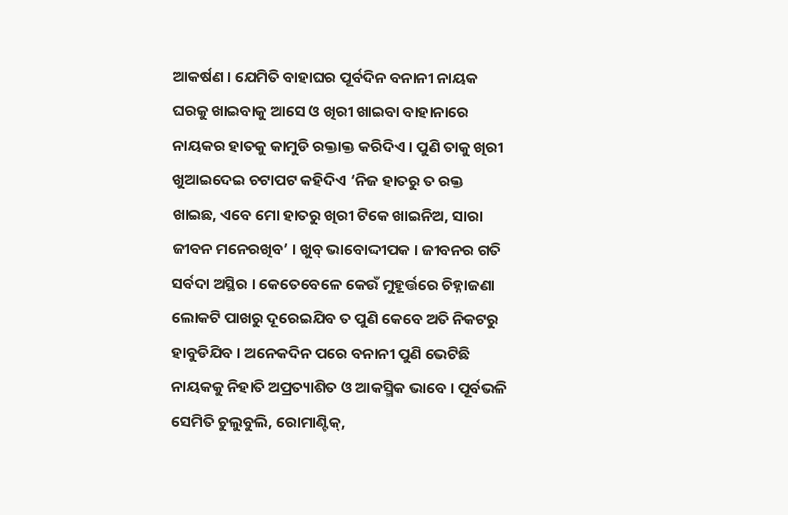ଆକର୍ଷଣ । ଯେମିତି ବାହାଘର ପୂର୍ବଦିନ ବନାନୀ ନାୟକ ଘରକୁ ଖାଇବାକୁ ଆସେ ଓ ଖିରୀ ଖାଇବା ବାହାନାରେ ନାୟକର ହାତକୁ କାମୁଡି ରକ୍ତାକ୍ତ କରିଦିଏ । ପୁଣି ତାକୁ ଖିରୀ ଖୁଆଇଦେଇ ଚଟାପଟ କହିଦିଏ ‘ନିଜ ହାତରୁ ତ ରକ୍ତ ଖାଇଛ, ଏବେ ମୋ ହାତରୁ ଖିରୀ ଟିକେ ଖାଇନିଅ, ସାରା ଜୀବନ ମନେରଖିବ’ । ଖୁବ୍ ଭାବୋଦ୍ଦୀପକ । ଜୀବନର ଗତି ସର୍ବଦା ଅସ୍ଥିର । କେତେବେଳେ କେଉଁ ମୁହୂର୍ତ୍ତରେ ଚିହ୍ନାଜଣା ଲୋକଟି ପାଖରୁ ଦୂରେଇଯିବ ତ ପୁଣି କେବେ ଅତି ନିକଟରୁ ହାବୁଡିଯିବ । ଅନେକଦିନ ପରେ ବନାନୀ ପୁଣି ଭେଟିଛି ନାୟକକୁ ନିହାତି ଅପ୍ରତ୍ୟାଶିତ ଓ ଆକସ୍ମିକ ଭାବେ । ପୂର୍ବଭଳି ସେମିତି ଚୁଲୁବୁଲି, ରୋମାଣ୍ଟିକ୍,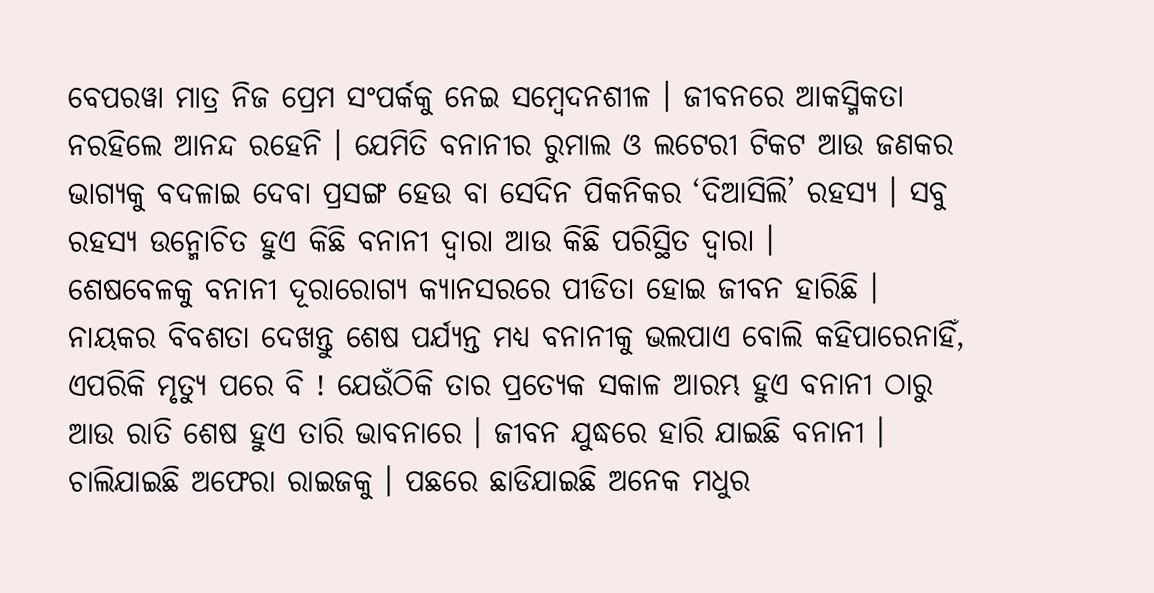ବେପରୱା ମାତ୍ର ନିଜ ପ୍ରେମ ସଂପର୍କକୁ ନେଇ ସମ୍ବେଦନଶୀଳ । ଜୀବନରେ ଆକସ୍ମିକତା ନରହିଲେ ଆନନ୍ଦ ରହେନି । ଯେମିତି ବନାନୀର ରୁମାଲ ଓ ଲଟେରୀ ଟିକଟ ଆଉ ଜଣକର ଭାଗ୍ୟକୁ ବଦଳାଇ ଦେବା ପ୍ରସଙ୍ଗ ହେଉ ବା ସେଦିନ ପିକନିକର ‘ଦିଆସିଲି’ ରହସ୍ୟ । ସବୁ ରହସ୍ୟ ଉନ୍ମୋଚିତ ହୁଏ କିଛି ବନାନୀ ଦ୍ବାରା ଆଉ କିଛି ପରିସ୍ଥିତ ଦ୍ବାରା ।
ଶେଷବେଳକୁ ବନାନୀ ଦୂରାରୋଗ୍ୟ କ୍ୟାନସରରେ ପୀଡିତା ହୋଇ ଜୀବନ ହାରିଛି । ନାୟକର ବିବଶତା ଦେଖନ୍ତୁ ଶେଷ ପର୍ଯ୍ୟନ୍ତ ମଧ୍ୟ ବନାନୀକୁ ଭଲପାଏ ବୋଲି କହିପାରେନାହିଁ, ଏପରିକି ମୃତ୍ୟୁ ପରେ ବି ! ଯେଉଁଠିକି ତାର ପ୍ରତ୍ୟେକ ସକାଳ ଆରମ୍ଭ ହୁଏ ବନାନୀ ଠାରୁ ଆଉ ରାତି ଶେଷ ହୁଏ ତାରି ଭାବନାରେ । ଜୀବନ ଯୁଦ୍ଧରେ ହାରି ଯାଇଛି ବନାନୀ । ଚାଲିଯାଇଛି ଅଫେରା ରାଇଜକୁ । ପଛରେ ଛାଡିଯାଇଛି ଅନେକ ମଧୁର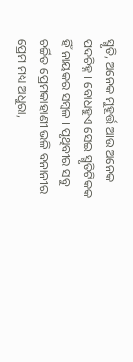ସ୍ମୃତି, ଅନେକ ମୁହୂର୍ତ୍ତ ଆଉ ଅନେକ ପଦଚିହ୍ନ । ବୋଧହୁଏ ସେଇ ସ୍ମୃତିଟିକକ ହିଁ ନାୟକର ସମ୍ବଳ । ପୃଥିବୀର ସବୁ ଚର୍ଚ୍ଚିତ ପ୍ରେମକାହାଣୀ ଭଳି ବନାନୀର ପ୍ରେମ ମଧ୍ୟ ଅଧୁରା,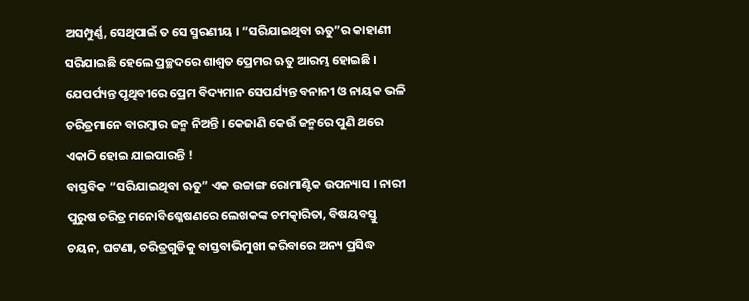ଅସମ୍ପୁର୍ଣ୍ଣ, ସେଥିପାଇଁ ତ ସେ ସ୍ମରଣୀୟ । “ସରିଯାଇଥିବା ଋତୁ”ର କାହାଣୀ ସରିଯାଇଛି ହେଲେ ପ୍ରଚ୍ଛଦରେ ଶାଶ୍ବତ ପ୍ରେମର ଋତୁ ଆରମ୍ଭ ହୋଇଛି । ଯେପର୍ପ୍ୟନ୍ତ ପୃଥିବୀରେ ପ୍ରେମ ବିଦ୍ୟମାନ ସେପର୍ଯ୍ୟନ୍ତ ବନାନୀ ଓ ନାୟକ ଭଳି ଚରିତ୍ରମାନେ ବାରମ୍ବାର ଜନ୍ମ ନିଅନ୍ତି । କେଜାଣି କେଉଁ ଜନ୍ମରେ ପୁଣି ଥରେ ଏକାଠି ହୋଇ ଯାଇପାରନ୍ତି !
ବାସ୍ତବିକ “ସରିଯାଇଥିବା ଋତୁ” ଏକ ଉଚ୍ଚାଙ୍ଗ ରୋମାଣ୍ଟିକ ଉପନ୍ୟାସ । ନାରୀ ପୁରୁଷ ଚରିତ୍ର ମନୋବିଶ୍ଳେଷଣରେ ଲେଖକଙ୍କ ଚମତ୍କାରିତା, ବିଷୟବସ୍ତୁ ଚୟନ, ଘଟଣା, ଚରିତ୍ରଗୁଡିକୁ ବାସ୍ତବାଭିମୁଖୀ କରିବାରେ ଅନ୍ୟ ପ୍ରସିଦ୍ଧ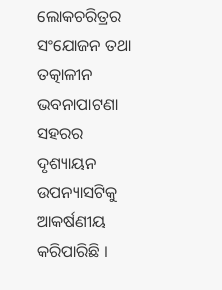ଲୋକଚରିତ୍ରର ସଂଯୋଜନ ତଥା ତତ୍କାଳୀନ ଭବନାପାଟଣା ସହରର ଦୃଶ୍ୟାୟନ ଉପନ୍ୟାସଟିକୁ ଆକର୍ଷଣୀୟ କରିପାରିଛି ।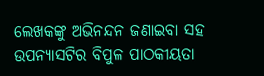ଲେଖକଙ୍କୁ ଅଭିନନ୍ଦନ ଜଣାଇବା ସହ ଉପନ୍ୟାସଟିର ବିପୁଳ ପାଠକୀୟତା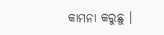କାମନା କରୁଛୁ ।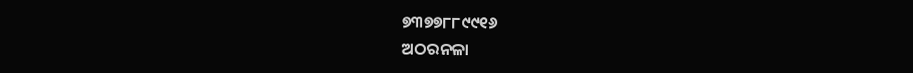୭୩୭୭୮୮୯୯୧୬
ଅଠରନଳା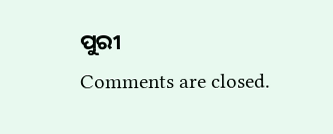ପୁରୀ
Comments are closed.